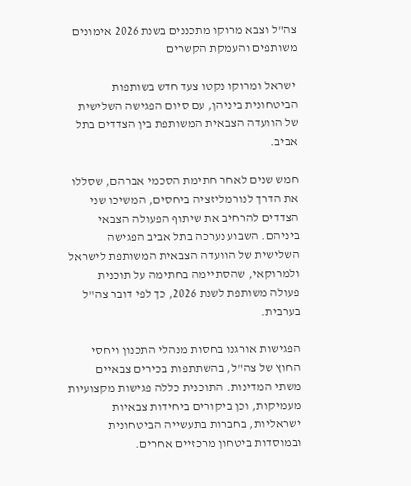צה"ל וצבא מרוקו מתכננים בשנת 2026 אימונים משותפים והעמקת הקשרים

 ישראל ומרוקו נקטו צעד חדש בשותפות הביטחונית ביניהן, עם סיום הפגישה השלישית של הוועדה הצבאית המשותפת בין הצדדים בתל אביב.

חמש שנים לאחר חתימת הסכמי אברהם, שסללו את הדרך לנורמליזציה ביחסים, המשיכו שני הצדדים להרחיב את שיתוף הפעולה הצבאי ביניהם. השבוע נערכה בתל אביב הפגישה השלישית של הוועדה הצבאית המשותפת לישראל ולמרוקאי, שהסתיימה בחתימה על תוכנית פעולה משותפת לשנת 2026, כך לפי דובר צה"ל בערבית.

הפגישות אורגנו בחסות מנהלי התכנון ויחסי החוץ של צה"ל, בהשתתפות בכירים צבאיים משתי המדינות. התוכנית כללה פגישות מקצועיות מעמיקות, וכן ביקורים ביחידות צבאיות ישראליות, בחברות בתעשייה הביטחונית ובמוסדות ביטחון מרכזיים אחרים.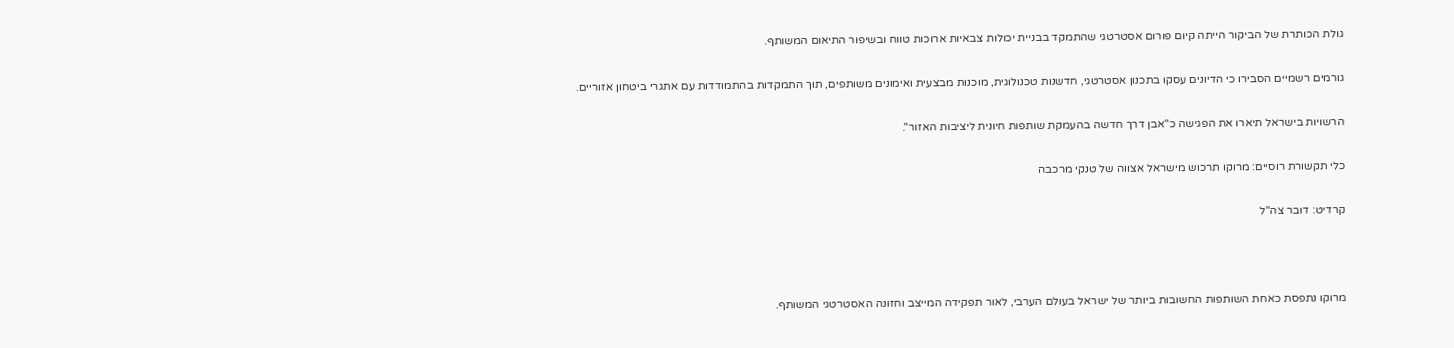גולת הכותרת של הביקור הייתה קיום פורום אסטרטגי שהתמקד בבניית יכולות צבאיות ארוכות טווח ובשיפור התיאום המשותף.

גורמים רשמיים הסבירו כי הדיונים עסקו בתכנון אסטרטגי, חדשנות טכנולוגית, מוכנות מבצעית ואימונים משותפים, תוך התמקדות בהתמודדות עם אתגרי ביטחון אזוריים.

הרשויות בישראל תיארו את הפגישה כ"אבן דרך חדשה בהעמקת שותפות חיונית ליציבות האזור".

כלי תקשורת רוסיים: מרוקו תרכוש מישראל אצווה של טנקי מרכבה

קרדיט: דובר צה"ל



מרוקו נתפסת כאחת השותפות החשובות ביותר של ישראל בעולם הערבי, לאור תפקידה המייצב וחזונה האסטרטגי המשותף.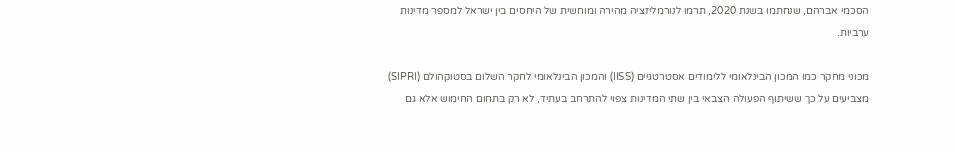הסכמי אברהם, שנחתמו בשנת 2020, תרמו לנורמליזציה מהירה ומוחשית של היחסים בין ישראל למספר מדינות ערביות.

מכוני מחקר כמו המכון הבינלאומי ללימודים אסטרטגיים (IISS) והמכון הבינלאומי לחקר השלום בסטוקהולם (SIPRI) מצביעים על כך ששיתוף הפעולה הצבאי בין שתי המדינות צפוי להתרחב בעתיד, לא רק בתחום החימוש אלא גם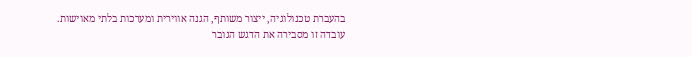בהעברת טכנולוגיה, ייצור משותף, הגנה אווירית ומערכות בלתי מאוישות. עובדה זו מסבירה את הדגש הגובר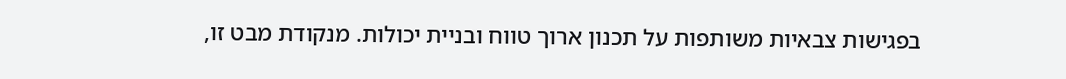בפגישות צבאיות משותפות על תכנון ארוך טווח ובניית יכולות. מנקודת מבט זו,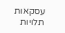עסקאות תלויות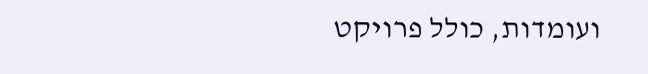ועומדות, כולל פרויקט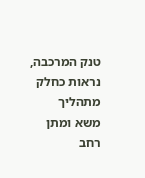טנק המרכבה, נראות כחלק מתהליך משא ומתן רחב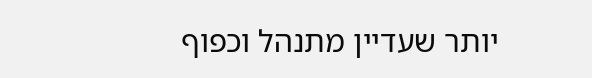יותר שעדיין מתנהל וכפוף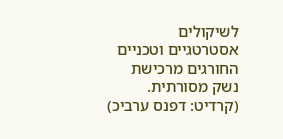לשיקולים אסטרטגיים וטכניים החורגים מרכישת נשק מסורתית. (קרדיט: דפנס ערביכ)